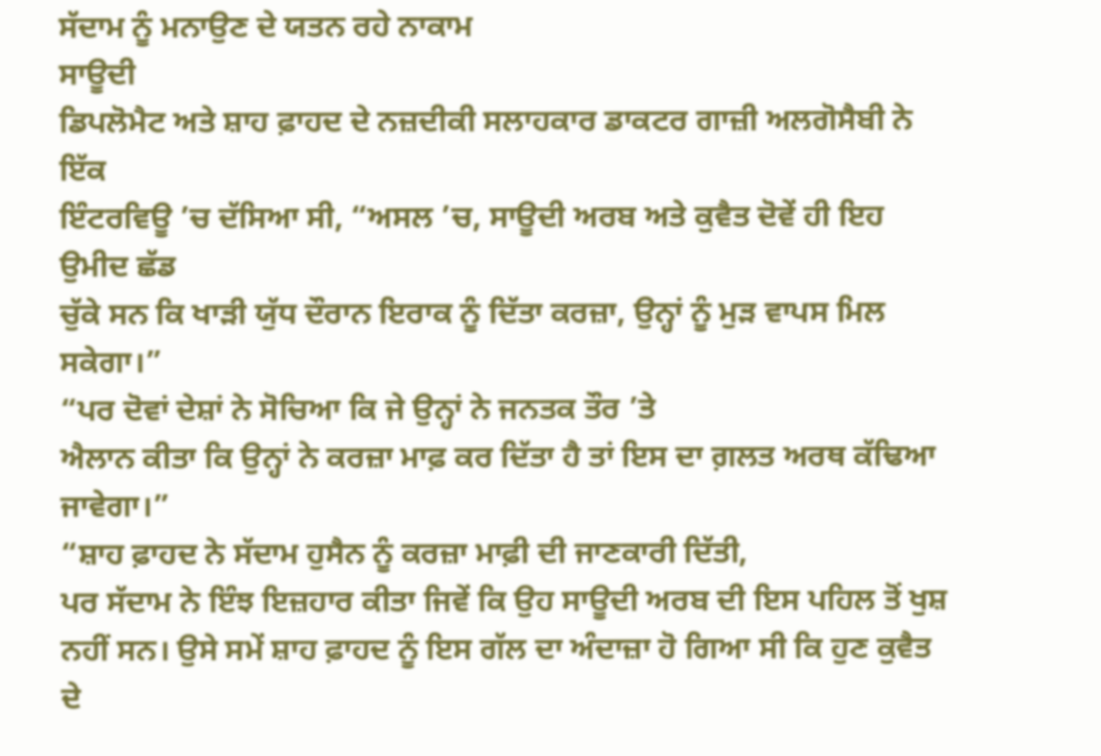ਸੱਦਾਮ ਨੂੰ ਮਨਾਉਣ ਦੇ ਯਤਨ ਰਹੇ ਨਾਕਾਮ
ਸਾਊਦੀ
ਡਿਪਲੋਮੈਟ ਅਤੇ ਸ਼ਾਹ ਫ਼ਾਹਦ ਦੇ ਨਜ਼ਦੀਕੀ ਸਲਾਹਕਾਰ ਡਾਕਟਰ ਗਾਜ਼ੀ ਅਲਗੋਸੈਬੀ ਨੇ ਇੱਕ
ਇੰਟਰਵਿਊ ’ਚ ਦੱਸਿਆ ਸੀ, “ਅਸਲ ’ਚ, ਸਾਊਦੀ ਅਰਬ ਅਤੇ ਕੁਵੈਤ ਦੋਵੇਂ ਹੀ ਇਹ ਉਮੀਦ ਛੱਡ
ਚੁੱਕੇ ਸਨ ਕਿ ਖਾੜੀ ਯੁੱਧ ਦੌਰਾਨ ਇਰਾਕ ਨੂੰ ਦਿੱਤਾ ਕਰਜ਼ਾ, ਉਨ੍ਹਾਂ ਨੂੰ ਮੁੜ ਵਾਪਸ ਮਿਲ
ਸਕੇਗਾ।”
“ਪਰ ਦੋਵਾਂ ਦੇਸ਼ਾਂ ਨੇ ਸੋਚਿਆ ਕਿ ਜੇ ਉਨ੍ਹਾਂ ਨੇ ਜਨਤਕ ਤੌਰ ’ਤੇ
ਐਲਾਨ ਕੀਤਾ ਕਿ ਉਨ੍ਹਾਂ ਨੇ ਕਰਜ਼ਾ ਮਾਫ਼ ਕਰ ਦਿੱਤਾ ਹੈ ਤਾਂ ਇਸ ਦਾ ਗ਼ਲਤ ਅਰਥ ਕੱਢਿਆ
ਜਾਵੇਗਾ।”
“ਸ਼ਾਹ ਫ਼ਾਹਦ ਨੇ ਸੱਦਾਮ ਹੁਸੈਨ ਨੂੰ ਕਰਜ਼ਾ ਮਾਫ਼ੀ ਦੀ ਜਾਣਕਾਰੀ ਦਿੱਤੀ,
ਪਰ ਸੱਦਾਮ ਨੇ ਇੰਝ ਇਜ਼ਹਾਰ ਕੀਤਾ ਜਿਵੇਂ ਕਿ ਉਹ ਸਾਊਦੀ ਅਰਬ ਦੀ ਇਸ ਪਹਿਲ ਤੋਂ ਖੁਸ਼
ਨਹੀਂ ਸਨ। ਉਸੇ ਸਮੇਂ ਸ਼ਾਹ ਫ਼ਾਹਦ ਨੂੰ ਇਸ ਗੱਲ ਦਾ ਅੰਦਾਜ਼ਾ ਹੋ ਗਿਆ ਸੀ ਕਿ ਹੁਣ ਕੁਵੈਤ
ਦੇ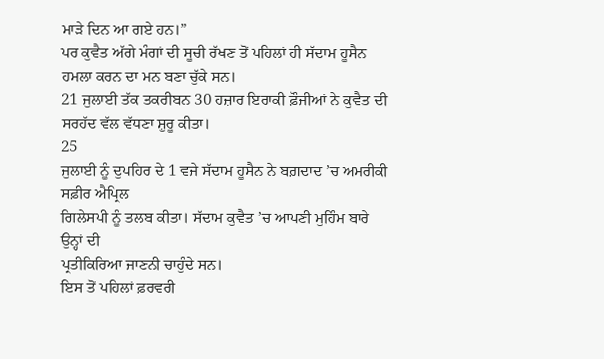ਮਾੜੇ ਦਿਨ ਆ ਗਏ ਹਨ।”
ਪਰ ਕੁਵੈਤ ਅੱਗੇ ਮੰਗਾਂ ਦੀ ਸੂਚੀ ਰੱਖਣ ਤੋਂ ਪਹਿਲਾਂ ਹੀ ਸੱਦਾਮ ਹੂਸੈਨ ਹਮਲਾ ਕਰਨ ਦਾ ਮਨ ਬਣਾ ਚੁੱਕੇ ਸਨ।
21 ਜੁਲਾਈ ਤੱਕ ਤਕਰੀਬਨ 30 ਹਜ਼ਾਰ ਇਰਾਕੀ ਫ਼ੌਜੀਆਂ ਨੇ ਕੁਵੈਤ ਦੀ ਸਰਹੱਦ ਵੱਲ ਵੱਧਣਾ ਸ਼ੁਰੂ ਕੀਤਾ।
25
ਜੁਲਾਈ ਨੂੰ ਦੁਪਹਿਰ ਦੇ 1 ਵਜੇ ਸੱਦਾਮ ਹੂਸੈਨ ਨੇ ਬਗ਼ਦਾਦ ’ਚ ਅਮਰੀਕੀ ਸਫ਼ੀਰ ਐਪ੍ਰਿਲ
ਗਿਲੇਸਪੀ ਨੂੰ ਤਲਬ ਕੀਤਾ। ਸੱਦਾਮ ਕੁਵੈਤ ’ਚ ਆਪਣੀ ਮੁਹਿੰਮ ਬਾਰੇ ਉਨ੍ਹਾਂ ਦੀ
ਪ੍ਰਤੀਕਿਰਿਆ ਜਾਣਨੀ ਚਾਹੁੰਦੇ ਸਨ।
ਇਸ ਤੋਂ ਪਹਿਲਾਂ ਫ਼ਰਵਰੀ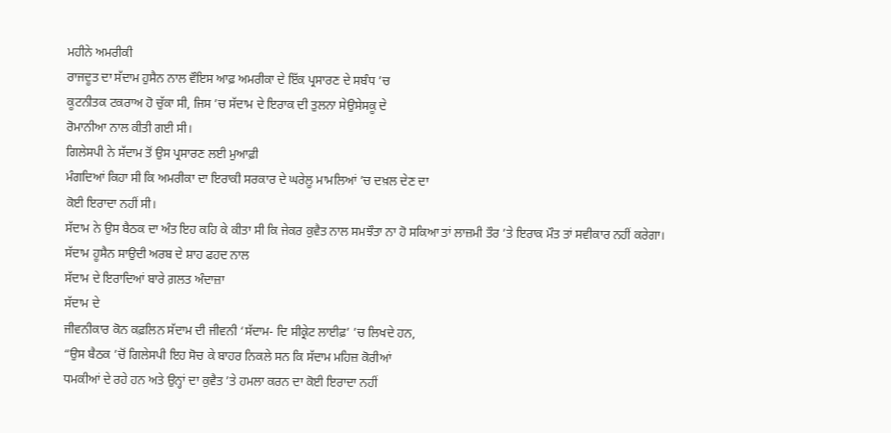ਮਹੀਨੇ ਅਮਰੀਕੀ
ਰਾਜਦੂਤ ਦਾ ਸੱਦਾਮ ਹੁਸੈਨ ਨਾਲ ਵੌਇਸ ਆਫ਼ ਅਮਰੀਕਾ ਦੇ ਇੱਕ ਪ੍ਰਸਾਰਣ ਦੇ ਸਬੰਧ ’ਚ
ਕੂਟਨੀਤਕ ਟਕਰਾਅ ਹੋ ਚੁੱਕਾ ਸੀ, ਜਿਸ ’ਚ ਸੱਦਾਮ ਦੇ ਇਰਾਕ ਦੀ ਤੁਲਨਾ ਸੇਉਸੇਸਕੂ ਦੇ
ਰੋਮਾਨੀਆ ਨਾਲ ਕੀਤੀ ਗਈ ਸੀ।
ਗਿਲੇਸਪੀ ਨੇ ਸੱਦਾਮ ਤੋਂ ਉਸ ਪ੍ਰਸਾਰਣ ਲਈ ਮੁਆਫ਼ੀ
ਮੰਗਦਿਆਂ ਕਿਹਾ ਸੀ ਕਿ ਅਮਰੀਕਾ ਦਾ ਇਰਾਕੀ ਸਰਕਾਰ ਦੇ ਘਰੇਲੂ ਮਾਮਲਿਆਂ ’ਚ ਦਖ਼ਲ ਦੇਣ ਦਾ
ਕੋਈ ਇਰਾਦਾ ਨਹੀਂ ਸੀ।
ਸੱਦਾਮ ਨੇ ਉਸ ਬੈਠਕ ਦਾ ਅੰਤ ਇਹ ਕਹਿ ਕੇ ਕੀਤਾ ਸੀ ਕਿ ਜੇਕਰ ਕੁਵੈਤ ਨਾਲ ਸਮਝੌਤਾ ਨਾ ਹੋ ਸਕਿਆ ਤਾਂ ਲਾਜ਼ਮੀ ਤੌਰ ’ਤੇ ਇਰਾਕ ਮੌਤ ਤਾਂ ਸਵੀਕਾਰ ਨਹੀਂ ਕਰੇਗਾ।
ਸੱਦਾਮ ਹੂਸੈਨ ਸਾਉਦੀ ਅਰਬ ਦੇ ਸ਼ਾਹ ਫਹਦ ਨਾਲ
ਸੱਦਾਮ ਦੇ ਇਰਾਦਿਆਂ ਬਾਰੇ ਗ਼ਲਤ ਅੰਦਾਜ਼ਾ
ਸੱਦਾਮ ਦੇ
ਜੀਵਨੀਕਾਰ ਕੋਨ ਕਫ਼ਲਿਨ ਸੱਦਾਮ ਦੀ ਜੀਵਨੀ ‘ਸੱਦਾਮ- ਦਿ ਸੀਕ੍ਰੇਟ ਲਾਈਫ਼’ ’ਚ ਲਿਖਦੇ ਹਨ,
“ਉਸ ਬੈਠਕ ’ਚੋਂ ਗਿਲੇਸਪੀ ਇਹ ਸੋਚ ਕੇ ਬਾਹਰ ਨਿਕਲੇ ਸਨ ਕਿ ਸੱਦਾਮ ਮਹਿਜ਼ ਕੋਰੀਆਂ
ਧਮਕੀਆਂ ਦੇ ਰਹੇ ਹਨ ਅਤੇ ਉਨ੍ਹਾਂ ਦਾ ਕੁਵੈਤ ’ਤੇ ਹਮਲਾ ਕਰਨ ਦਾ ਕੋਈ ਇਰਾਦਾ ਨਹੀਂ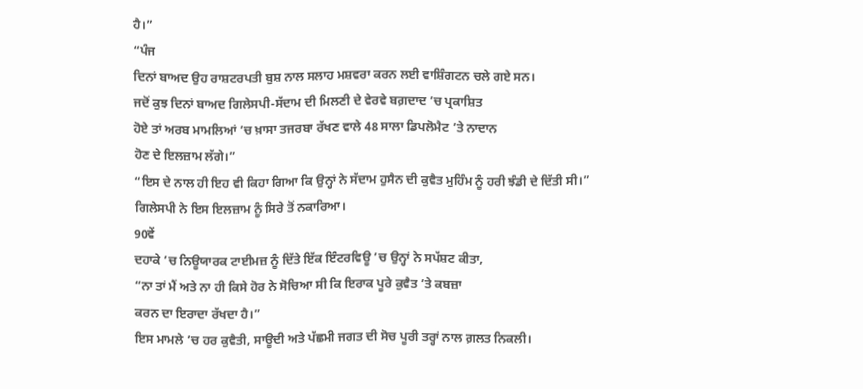ਹੈ।”
“ਪੰਜ
ਦਿਨਾਂ ਬਾਅਦ ਉਹ ਰਾਸ਼ਟਰਪਤੀ ਬੁਸ਼ ਨਾਲ ਸਲਾਹ ਮਸ਼ਵਰਾ ਕਰਨ ਲਈ ਵਾਸ਼ਿੰਗਟਨ ਚਲੇ ਗਏ ਸਨ।
ਜਦੋਂ ਕੁਝ ਦਿਨਾਂ ਬਾਅਦ ਗਿਲੇਸਪੀ-ਸੱਦਾਮ ਦੀ ਮਿਲਣੀ ਦੇ ਵੇਰਵੇ ਬਗ਼ਦਾਦ ’ਚ ਪ੍ਰਕਾਸ਼ਿਤ
ਹੋਏ ਤਾਂ ਅਰਬ ਮਾਮਲਿਆਂ ’ਚ ਖ਼ਾਸਾ ਤਜਰਬਾ ਰੱਖਣ ਵਾਲੇ 48 ਸਾਲਾ ਡਿਪਲੋਮੈਟ ’ਤੇ ਨਾਦਾਨ
ਹੋਣ ਦੇ ਇਲਜ਼ਾਮ ਲੱਗੇ।”
“ਇਸ ਦੇ ਨਾਲ ਹੀ ਇਹ ਵੀ ਕਿਹਾ ਗਿਆ ਕਿ ਉਨ੍ਹਾਂ ਨੇ ਸੱਦਾਮ ਹੁਸੈਨ ਦੀ ਕੁਵੈਤ ਮੁਹਿੰਮ ਨੂੰ ਹਰੀ ਝੰਡੀ ਦੇ ਦਿੱਤੀ ਸੀ।”
ਗਿਲੇਸਪੀ ਨੇ ਇਸ ਇਲਜ਼ਾਮ ਨੂੰ ਸਿਰੇ ਤੋਂ ਨਕਾਰਿਆ।
90ਵੇਂ
ਦਹਾਕੇ ’ਚ ਨਿਊਯਾਰਕ ਟਾਈਮਜ਼ ਨੂੰ ਦਿੱਤੇ ਇੱਕ ਇੰਟਰਵਿਊ ’ਚ ਉਨ੍ਹਾਂ ਨੇ ਸਪੱਸ਼ਟ ਕੀਤਾ,
“ਨਾ ਤਾਂ ਮੈਂ ਅਤੇ ਨਾ ਹੀ ਕਿਸੇ ਹੋਰ ਨੇ ਸੋਚਿਆ ਸੀ ਕਿ ਇਰਾਕ ਪੂਰੇ ਕੁਵੈਤ ’ਤੇ ਕਬਜ਼ਾ
ਕਰਨ ਦਾ ਇਰਾਦਾ ਰੱਖਦਾ ਹੈ।”
ਇਸ ਮਾਮਲੇ ’ਚ ਹਰ ਕੁਵੈਤੀ, ਸਾਊਦੀ ਅਤੇ ਪੱਛਮੀ ਜਗਤ ਦੀ ਸੋਚ ਪੂਰੀ ਤਰ੍ਹਾਂ ਨਾਲ ਗ਼ਲਤ ਨਿਕਲੀ।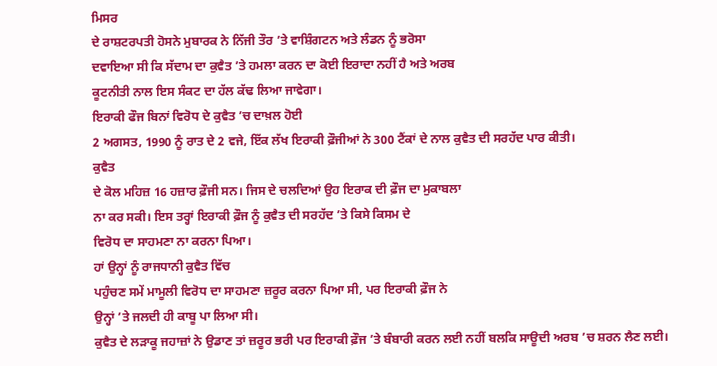ਮਿਸਰ
ਦੇ ਰਾਸ਼ਟਰਪਤੀ ਹੋਸਨੇ ਮੁਬਾਰਕ ਨੇ ਨਿੱਜੀ ਤੌਰ ’ਤੇ ਵਾਸ਼ਿੰਗਟਨ ਅਤੇ ਲੰਡਨ ਨੂੰ ਭਰੋਸਾ
ਦਵਾਇਆ ਸੀ ਕਿ ਸੱਦਾਮ ਦਾ ਕੁਵੈਤ ’ਤੇ ਹਮਲਾ ਕਰਨ ਦਾ ਕੋਈ ਇਰਾਦਾ ਨਹੀਂ ਹੈ ਅਤੇ ਅਰਬ
ਕੂਟਨੀਤੀ ਨਾਲ ਇਸ ਸੰਕਟ ਦਾ ਹੱਲ ਕੱਢ ਲਿਆ ਜਾਵੇਗਾ।
ਇਰਾਕੀ ਫੌਜ ਬਿਨਾਂ ਵਿਰੋਧ ਦੇ ਕੁਵੈਤ ’ਚ ਦਾਖ਼ਲ ਹੋਈ
2 ਅਗਸਤ, 1990 ਨੂੰ ਰਾਤ ਦੇ 2 ਵਜੇ, ਇੱਕ ਲੱਖ ਇਰਾਕੀ ਫ਼ੌਜੀਆਂ ਨੇ 300 ਟੈਂਕਾਂ ਦੇ ਨਾਲ ਕੁਵੈਤ ਦੀ ਸਰਹੱਦ ਪਾਰ ਕੀਤੀ।
ਕੁਵੈਤ
ਦੇ ਕੋਲ ਮਹਿਜ਼ 16 ਹਜ਼ਾਰ ਫ਼ੌਜੀ ਸਨ। ਜਿਸ ਦੇ ਚਲਦਿਆਂ ਉਹ ਇਰਾਕ ਦੀ ਫ਼ੌਜ ਦਾ ਮੁਕਾਬਲਾ
ਨਾ ਕਰ ਸਕੀ। ਇਸ ਤਰ੍ਹਾਂ ਇਰਾਕੀ ਫ਼ੌਜ ਨੂੰ ਕੁਵੈਤ ਦੀ ਸਰਹੱਦ ’ਤੇ ਕਿਸੇ ਕਿਸਮ ਦੇ
ਵਿਰੋਧ ਦਾ ਸਾਹਮਣਾ ਨਾ ਕਰਨਾ ਪਿਆ।
ਹਾਂ ਉਨ੍ਹਾਂ ਨੂੰ ਰਾਜਧਾਨੀ ਕੁਵੈਤ ਵਿੱਚ
ਪਹੁੰਚਣ ਸਮੇਂ ਮਾਮੂਲੀ ਵਿਰੋਧ ਦਾ ਸਾਹਮਣਾ ਜ਼ਰੂਰ ਕਰਨਾ ਪਿਆ ਸੀ, ਪਰ ਇਰਾਕੀ ਫ਼ੌਜ ਨੇ
ਉਨ੍ਹਾਂ ’ਤੇ ਜਲਦੀ ਹੀ ਕਾਬੂ ਪਾ ਲਿਆ ਸੀ।
ਕੁਵੈਤ ਦੇ ਲੜਾਕੂ ਜਹਾਜ਼ਾਂ ਨੇ ਉਡਾਣ ਤਾਂ ਜ਼ਰੂਰ ਭਰੀ ਪਰ ਇਰਾਕੀ ਫ਼ੌਜ ’ਤੇ ਬੰਬਾਰੀ ਕਰਨ ਲਈ ਨਹੀਂ ਬਲਕਿ ਸਾਊਦੀ ਅਰਬ ’ਚ ਸ਼ਰਨ ਲੈਣ ਲਈ।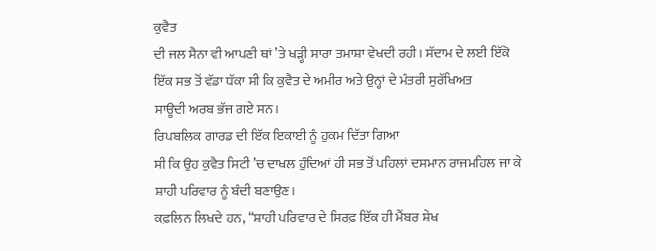ਕੁਵੈਤ
ਦੀ ਜਲ ਸੈਨਾ ਵੀ ਆਪਣੀ ਥਾਂ ’ਤੇ ਖੜ੍ਹੀ ਸਾਰਾ ਤਮਾਸ਼ਾ ਵੇਖਦੀ ਰਹੀ। ਸੱਦਾਮ ਦੇ ਲਈ ਇੱਕੋ
ਇੱਕ ਸਭ ਤੋਂ ਵੱਡਾ ਧੱਕਾ ਸੀ ਕਿ ਕੁਵੈਤ ਦੇ ਅਮੀਰ ਅਤੇ ਉਨ੍ਹਾਂ ਦੇ ਮੰਤਰੀ ਸੁਰੱਖਿਅਤ
ਸਾਊਦੀ ਅਰਬ ਭੱਜ ਗਏ ਸਨ।
ਰਿਪਬਲਿਕ ਗਾਰਡ ਦੀ ਇੱਕ ਇਕਾਈ ਨੂੰ ਹੁਕਮ ਦਿੱਤਾ ਗਿਆ
ਸੀ ਕਿ ਉਹ ਕੁਵੈਤ ਸਿਟੀ ’ਚ ਦਾਖਲ ਹੁੰਦਿਆਂ ਹੀ ਸਭ ਤੋਂ ਪਹਿਲਾਂ ਦਸਮਾਨ ਰਾਜਮਹਿਲ ਜਾ ਕੇ
ਸ਼ਾਹੀ ਪਰਿਵਾਰ ਨੂੰ ਬੰਦੀ ਬਣਾਉਣ।
ਕਫ਼ਲਿਨ ਲਿਖਦੇ ਹਨ, “ਸ਼ਾਹੀ ਪਰਿਵਾਰ ਦੇ ਸਿਰਫ਼ ਇੱਕ ਹੀ ਮੈਂਬਰ ਸ਼ੇਖ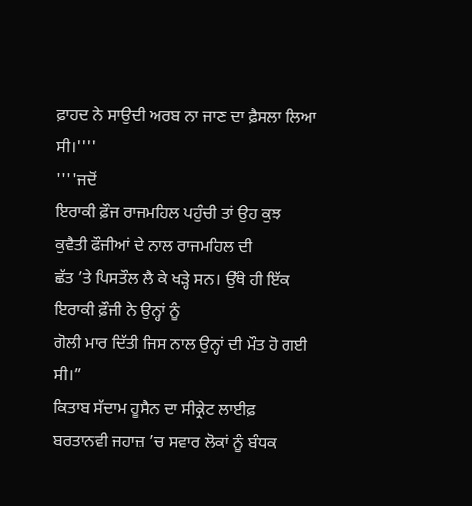ਫ਼ਾਹਦ ਨੇ ਸਾਉਦੀ ਅਰਬ ਨਾ ਜਾਣ ਦਾ ਫ਼ੈਸਲਾ ਲਿਆ ਸੀ।''''
''''ਜਦੋਂ
ਇਰਾਕੀ ਫ਼ੌਜ ਰਾਜਮਹਿਲ ਪਹੁੰਚੀ ਤਾਂ ਉਹ ਕੁਝ ਕੁਵੈਤੀ ਫੌਜੀਆਂ ਦੇ ਨਾਲ ਰਾਜਮਹਿਲ ਦੀ
ਛੱਤ ’ਤੇ ਪਿਸਤੌਲ ਲੈ ਕੇ ਖੜ੍ਹੇ ਸਨ। ਉੱਥੇ ਹੀ ਇੱਕ ਇਰਾਕੀ ਫ਼ੌਜੀ ਨੇ ਉਨ੍ਹਾਂ ਨੂੰ
ਗੋਲੀ ਮਾਰ ਦਿੱਤੀ ਜਿਸ ਨਾਲ ਉਨ੍ਹਾਂ ਦੀ ਮੌਤ ਹੋ ਗਈ ਸੀ।”
ਕਿਤਾਬ ਸੱਦਾਮ ਹੂਸੈਨ ਦਾ ਸੀਕ੍ਰੇਟ ਲਾਈਫ਼
ਬਰਤਾਨਵੀ ਜਹਾਜ਼ ’ਚ ਸਵਾਰ ਲੋਕਾਂ ਨੂੰ ਬੰਧਕ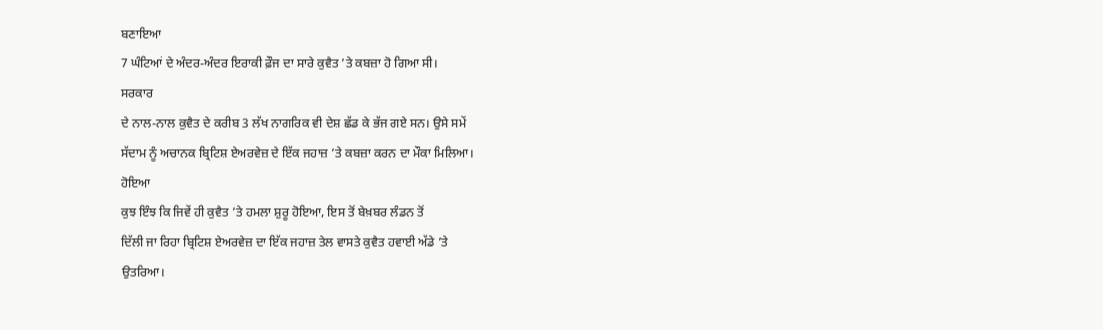ਬਣਾਇਆ
7 ਘੰਟਿਆਂ ਦੇ ਅੰਦਰ-ਅੰਦਰ ਇਰਾਕੀ ਫ਼ੌਜ ਦਾ ਸਾਰੇ ਕੁਵੈਤ ’ਤੇ ਕਬਜ਼ਾ ਹੋ ਗਿਆ ਸੀ।
ਸਰਕਾਰ
ਦੇ ਨਾਲ-ਨਾਲ ਕੁਵੈਤ ਦੇ ਕਰੀਬ 3 ਲੱਖ ਨਾਗਰਿਕ ਵੀ ਦੇਸ਼ ਛੱਡ ਕੇ ਭੱਜ ਗਏ ਸਨ। ਉਸੇ ਸਮੇਂ
ਸੱਦਾਮ ਨੂੰ ਅਚਾਨਕ ਬ੍ਰਿਟਿਸ਼ ਏਅਰਵੇਜ਼ ਦੇ ਇੱਕ ਜਹਾਜ਼ ’ਤੇ ਕਬਜ਼ਾ ਕਰਨ ਦਾ ਮੌਕਾ ਮਿਲਿਆ।
ਹੋਇਆ
ਕੁਝ ਇੰਝ ਕਿ ਜਿਵੇਂ ਹੀ ਕੁਵੈਤ ’ਤੇ ਹਮਲਾ ਸ਼ੁਰੂ ਹੋਇਆ, ਇਸ ਤੋਂ ਬੇਖ਼ਬਰ ਲੰਡਨ ਤੋਂ
ਦਿੱਲੀ ਜਾ ਰਿਹਾ ਬ੍ਰਿਟਿਸ਼ ਏਅਰਵੇਜ਼ ਦਾ ਇੱਕ ਜਹਾਜ਼ ਤੇਲ ਵਾਸਤੇ ਕੁਵੈਤ ਹਵਾਈ ਅੱਡੇ ’ਤੇ
ਉਤਰਿਆ।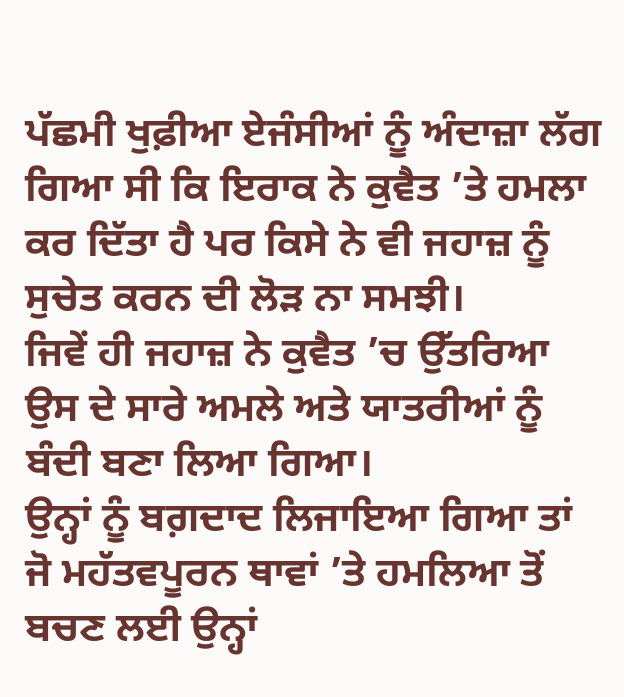ਪੱਛਮੀ ਖੁਫ਼ੀਆ ਏਜੰਸੀਆਂ ਨੂੰ ਅੰਦਾਜ਼ਾ ਲੱਗ ਗਿਆ ਸੀ ਕਿ ਇਰਾਕ ਨੇ ਕੁਵੈਤ ’ਤੇ ਹਮਲਾ ਕਰ ਦਿੱਤਾ ਹੈ ਪਰ ਕਿਸੇ ਨੇ ਵੀ ਜਹਾਜ਼ ਨੂੰ ਸੁਚੇਤ ਕਰਨ ਦੀ ਲੋੜ ਨਾ ਸਮਝੀ।
ਜਿਵੇਂ ਹੀ ਜਹਾਜ਼ ਨੇ ਕੁਵੈਤ ’ਚ ਉੱਤਰਿਆ ਉਸ ਦੇ ਸਾਰੇ ਅਮਲੇ ਅਤੇ ਯਾਤਰੀਆਂ ਨੂੰ ਬੰਦੀ ਬਣਾ ਲਿਆ ਗਿਆ।
ਉਨ੍ਹਾਂ ਨੂੰ ਬਗ਼ਦਾਦ ਲਿਜਾਇਆ ਗਿਆ ਤਾਂ ਜੋ ਮਹੱਤਵਪੂਰਨ ਥਾਵਾਂ ’ਤੇ ਹਮਲਿਆ ਤੋਂ ਬਚਣ ਲਈ ਉਨ੍ਹਾਂ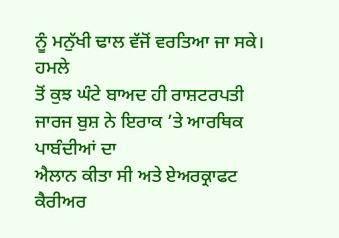ਨੂੰ ਮਨੁੱਖੀ ਢਾਲ ਵੱਜੋਂ ਵਰਤਿਆ ਜਾ ਸਕੇ।
ਹਮਲੇ
ਤੋਂ ਕੁਝ ਘੰਟੇ ਬਾਅਦ ਹੀ ਰਾਸ਼ਟਰਪਤੀ ਜਾਰਜ ਬੁਸ਼ ਨੇ ਇਰਾਕ ’ਤੇ ਆਰਥਿਕ ਪਾਬੰਦੀਆਂ ਦਾ
ਐਲਾਨ ਕੀਤਾ ਸੀ ਅਤੇ ਏਅਰਕ੍ਰਾਫਟ ਕੈਰੀਅਰ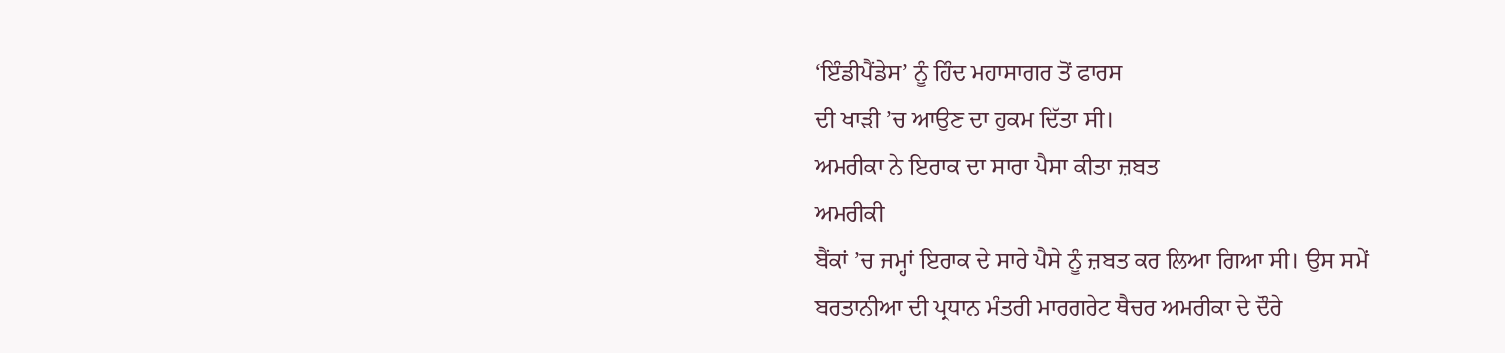‘ਇੰਡੀਪੈਂਡੇਸ’ ਨੂੰ ਹਿੰਦ ਮਹਾਸਾਗਰ ਤੋਂ ਫਾਰਸ
ਦੀ ਖਾੜੀ ’ਚ ਆਉਣ ਦਾ ਹੁਕਮ ਦਿੱਤਾ ਸੀ।
ਅਮਰੀਕਾ ਨੇ ਇਰਾਕ ਦਾ ਸਾਰਾ ਪੈਸਾ ਕੀਤਾ ਜ਼ਬਤ
ਅਮਰੀਕੀ
ਬੈਂਕਾਂ ’ਚ ਜਮ੍ਹਾਂ ਇਰਾਕ ਦੇ ਸਾਰੇ ਪੈਸੇ ਨੂੰ ਜ਼ਬਤ ਕਰ ਲਿਆ ਗਿਆ ਸੀ। ਉਸ ਸਮੇਂ
ਬਰਤਾਨੀਆ ਦੀ ਪ੍ਰਧਾਨ ਮੰਤਰੀ ਮਾਰਗਰੇਟ ਥੈਚਰ ਅਮਰੀਕਾ ਦੇ ਦੌਰੇ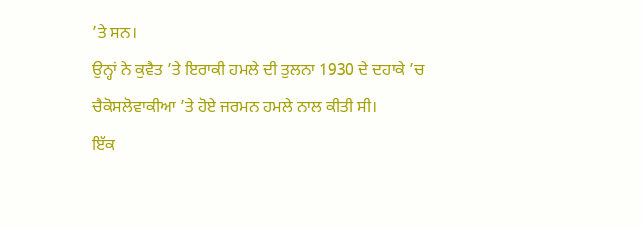’ਤੇ ਸਨ।
ਉਨ੍ਹਾਂ ਨੇ ਕੁਵੈਤ ’ਤੇ ਇਰਾਕੀ ਹਮਲੇ ਦੀ ਤੁਲਨਾ 1930 ਦੇ ਦਹਾਕੇ ’ਚ ਚੈਕੋਸਲੋਵਾਕੀਆ ’ਤੇ ਹੋਏ ਜਰਮਨ ਹਮਲੇ ਨਾਲ ਕੀਤੀ ਸੀ।
ਇੱਕ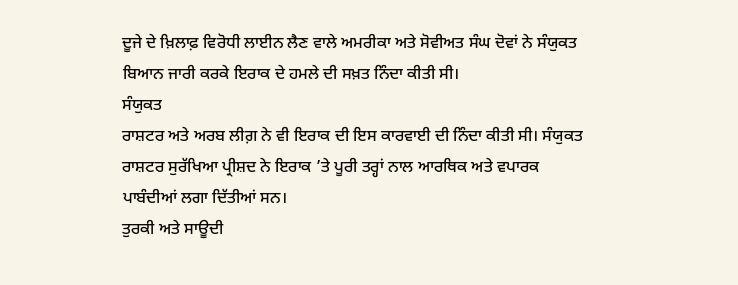ਦੂਜੇ ਦੇ ਖ਼ਿਲਾਫ਼ ਵਿਰੋਧੀ ਲਾਈਨ ਲੈਣ ਵਾਲੇ ਅਮਰੀਕਾ ਅਤੇ ਸੋਵੀਅਤ ਸੰਘ ਦੋਵਾਂ ਨੇ ਸੰਯੁਕਤ ਬਿਆਨ ਜਾਰੀ ਕਰਕੇ ਇਰਾਕ ਦੇ ਹਮਲੇ ਦੀ ਸਖ਼ਤ ਨਿੰਦਾ ਕੀਤੀ ਸੀ।
ਸੰਯੁਕਤ
ਰਾਸ਼ਟਰ ਅਤੇ ਅਰਬ ਲੀਗ਼ ਨੇ ਵੀ ਇਰਾਕ ਦੀ ਇਸ ਕਾਰਵਾਈ ਦੀ ਨਿੰਦਾ ਕੀਤੀ ਸੀ। ਸੰਯੁਕਤ
ਰਾਸ਼ਟਰ ਸੁਰੱਖਿਆ ਪ੍ਰੀਸ਼ਦ ਨੇ ਇਰਾਕ ’ਤੇ ਪੂਰੀ ਤਰ੍ਹਾਂ ਨਾਲ ਆਰਥਿਕ ਅਤੇ ਵਪਾਰਕ
ਪਾਬੰਦੀਆਂ ਲਗਾ ਦਿੱਤੀਆਂ ਸਨ।
ਤੁਰਕੀ ਅਤੇ ਸਾਊਦੀ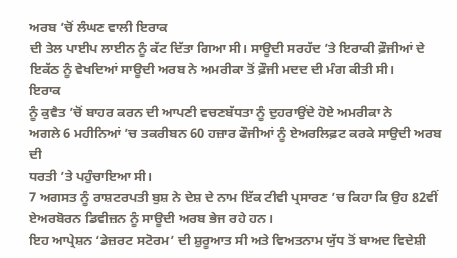ਅਰਬ ’ਚੋਂ ਲੰਘਣ ਵਾਲੀ ਇਰਾਕ
ਦੀ ਤੇਲ ਪਾਈਪ ਲਾਈਨ ਨੂੰ ਕੱਟ ਦਿੱਤਾ ਗਿਆ ਸੀ। ਸਾਊਦੀ ਸਰਹੱਦ ’ਤੇ ਇਰਾਕੀ ਫ਼ੌਜੀਆਂ ਦੇ
ਇਕੱਠ ਨੂੰ ਵੇਖਦਿਆਂ ਸਾਊਦੀ ਅਰਬ ਨੇ ਅਮਰੀਕਾ ਤੋਂ ਫ਼ੌਜੀ ਮਦਦ ਦੀ ਮੰਗ ਕੀਤੀ ਸੀ।
ਇਰਾਕ
ਨੂੰ ਕੁਵੈਤ ’ਚੋਂ ਬਾਹਰ ਕਰਨ ਦੀ ਆਪਣੀ ਵਚਣਬੱਧਤਾ ਨੂੰ ਦੁਹਰਾਉਂਦੇ ਹੋਏ ਅਮਰੀਕਾ ਨੇ
ਅਗਲੇ 6 ਮਹੀਨਿਆਂ ’ਚ ਤਕਰੀਬਨ 60 ਹਜ਼ਾਰ ਫੌਜੀਆਂ ਨੂੰ ਏਅਰਲਿਫ਼ਟ ਕਰਕੇ ਸਾਉਦੀ ਅਰਬ ਦੀ
ਧਰਤੀ ’ਤੇ ਪਹੁੰਚਾਇਆ ਸੀ।
7 ਅਗਸਤ ਨੂੰ ਰਾਸ਼ਟਰਪਤੀ ਬੁਸ਼ ਨੇ ਦੇਸ਼ ਦੇ ਨਾਮ ਇੱਕ ਟੀਵੀ ਪ੍ਰਸਾਰਣ ’ਚ ਕਿਹਾ ਕਿ ਉਹ 82ਵੀਂ ਏਅਰਬੋਰਨ ਡਿਵੀਜ਼ਨ ਨੂੰ ਸਾਊਦੀ ਅਰਬ ਭੇਜ ਰਹੇ ਹਨ।
ਇਹ ਆਪ੍ਰੇਸ਼ਨ ‘ਡੇਜ਼ਰਟ ਸਟੋਰਮ’ ਦੀ ਸ਼ੁਰੂਆਤ ਸੀ ਅਤੇ ਵਿਅਤਨਾਮ ਯੁੱਧ ਤੋਂ ਬਾਅਦ ਵਿਦੇਸ਼ੀ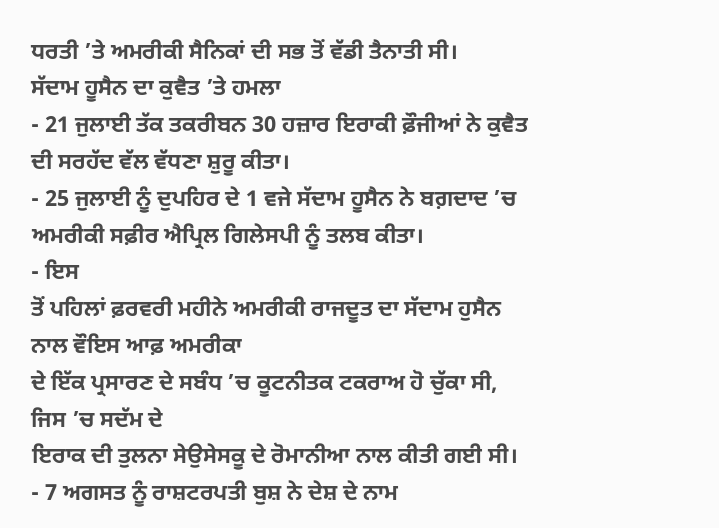ਧਰਤੀ ’ਤੇ ਅਮਰੀਕੀ ਸੈਨਿਕਾਂ ਦੀ ਸਭ ਤੋਂ ਵੱਡੀ ਤੈਨਾਤੀ ਸੀ।
ਸੱਦਾਮ ਹੂਸੈਨ ਦਾ ਕੁਵੈਤ ’ਤੇ ਹਮਲਾ
- 21 ਜੁਲਾਈ ਤੱਕ ਤਕਰੀਬਨ 30 ਹਜ਼ਾਰ ਇਰਾਕੀ ਫ਼ੌਜੀਆਂ ਨੇ ਕੁਵੈਤ ਦੀ ਸਰਹੱਦ ਵੱਲ ਵੱਧਣਾ ਸ਼ੁਰੂ ਕੀਤਾ।
- 25 ਜੁਲਾਈ ਨੂੰ ਦੁਪਹਿਰ ਦੇ 1 ਵਜੇ ਸੱਦਾਮ ਹੂਸੈਨ ਨੇ ਬਗ਼ਦਾਦ ’ਚ ਅਮਰੀਕੀ ਸਫ਼ੀਰ ਐਪ੍ਰਿਲ ਗਿਲੇਸਪੀ ਨੂੰ ਤਲਬ ਕੀਤਾ।
- ਇਸ
ਤੋਂ ਪਹਿਲਾਂ ਫ਼ਰਵਰੀ ਮਹੀਨੇ ਅਮਰੀਕੀ ਰਾਜਦੂਤ ਦਾ ਸੱਦਾਮ ਹੁਸੈਨ ਨਾਲ ਵੌਇਸ ਆਫ਼ ਅਮਰੀਕਾ
ਦੇ ਇੱਕ ਪ੍ਰਸਾਰਣ ਦੇ ਸਬੰਧ ’ਚ ਕੂਟਨੀਤਕ ਟਕਰਾਅ ਹੋ ਚੁੱਕਾ ਸੀ, ਜਿਸ ’ਚ ਸਦੱਮ ਦੇ
ਇਰਾਕ ਦੀ ਤੁਲਨਾ ਸੇਉਸੇਸਕੂ ਦੇ ਰੋਮਾਨੀਆ ਨਾਲ ਕੀਤੀ ਗਈ ਸੀ।
- 7 ਅਗਸਤ ਨੂੰ ਰਾਸ਼ਟਰਪਤੀ ਬੁਸ਼ ਨੇ ਦੇਸ਼ ਦੇ ਨਾਮ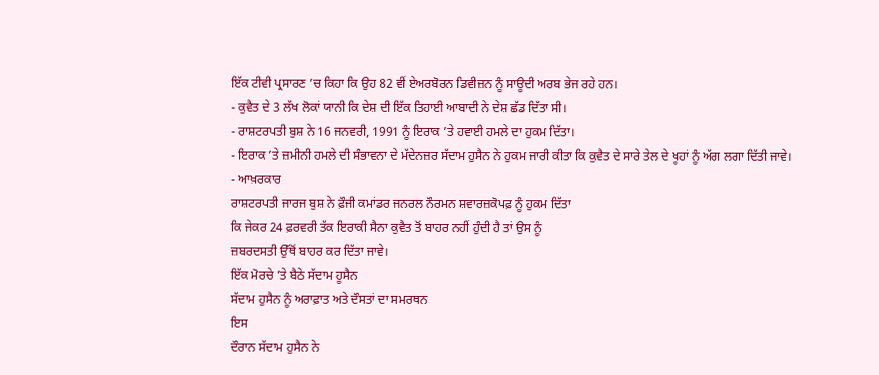ਇੱਕ ਟੀਵੀ ਪ੍ਰਸਾਰਣ ’ਚ ਕਿਹਾ ਕਿ ਉਹ 82 ਵੀਂ ਏਅਰਬੋਰਨ ਡਿਵੀਜ਼ਨ ਨੂੰ ਸਾਊਦੀ ਅਰਬ ਭੇਜ ਰਹੇ ਹਨ।
- ਕੁਵੈਤ ਦੇ 3 ਲੱਖ ਲੋਕਾਂ ਯਾਨੀ ਕਿ ਦੇਸ਼ ਦੀ ਇੱਕ ਤਿਹਾਈ ਆਬਾਦੀ ਨੇ ਦੇਸ਼ ਛੱਡ ਦਿੱਤਾ ਸੀ।
- ਰਾਸ਼ਟਰਪਤੀ ਬੁਸ਼ ਨੇ 16 ਜਨਵਰੀ, 1991 ਨੂੰ ਇਰਾਕ ’ਤੇ ਹਵਾਈ ਹਮਲੇ ਦਾ ਹੁਕਮ ਦਿੱਤਾ।
- ਇਰਾਕ ’ਤੇ ਜ਼ਮੀਨੀ ਹਮਲੇ ਦੀ ਸੰਭਾਵਨਾ ਦੇ ਮੱਦੇਨਜ਼ਰ ਸੱਦਾਮ ਹੁਸੈਨ ਨੇ ਹੁਕਮ ਜਾਰੀ ਕੀਤਾ ਕਿ ਕੁਵੈਤ ਦੇ ਸਾਰੇ ਤੇਲ ਦੇ ਖੂਹਾਂ ਨੂੰ ਅੱਗ ਲਗਾ ਦਿੱਤੀ ਜਾਵੇ।
- ਆਖ਼ਰਕਾਰ
ਰਾਸ਼ਟਰਪਤੀ ਜਾਰਜ ਬੁਸ਼ ਨੇ ਫ਼ੌਜੀ ਕਮਾਂਡਰ ਜਨਰਲ ਨੌਰਮਨ ਸ਼ਵਾਰਜ਼ਕੋਪਫ਼ ਨੂੰ ਹੁਕਮ ਦਿੱਤਾ
ਕਿ ਜੇਕਰ 24 ਫ਼ਰਵਰੀ ਤੱਕ ਇਰਾਕੀ ਸੈਨਾ ਕੁਵੈਤ ਤੋਂ ਬਾਹਰ ਨਹੀਂ ਹੁੰਦੀ ਹੈ ਤਾਂ ਉਸ ਨੂੰ
ਜ਼ਬਰਦਸਤੀ ਉੱਥੋਂ ਬਾਹਰ ਕਰ ਦਿੱਤਾ ਜਾਵੇ।
ਇੱਕ ਮੋਰਚੇ ’ਤੇ ਬੈਠੇ ਸੱਦਾਮ ਹੂਸੈਨ
ਸੱਦਾਮ ਹੁਸੈਨ ਨੂੰ ਅਰਾਫ਼ਾਤ ਅਤੇ ਦੌਸਤਾਂ ਦਾ ਸਮਰਥਨ
ਇਸ
ਦੌਰਾਨ ਸੱਦਾਮ ਹੁਸੈਨ ਨੇ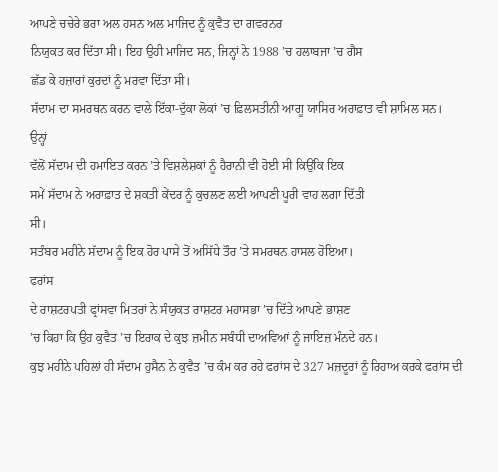ਆਪਣੇ ਚਚੇਰੇ ਭਰਾ ਅਲ ਹਸਨ ਅਲ ਮਾਜਿਦ ਨੂੰ ਕੁਵੈਤ ਦਾ ਗਵਰਨਰ
ਨਿਯੁਕਤ ਕਰ ਦਿੱਤਾ ਸੀ। ਇਹ ਉਹੀ ਮਾਜਿਦ ਸਨ, ਜਿਨ੍ਹਾਂ ਨੇ 1988 ’ਚ ਹਲਾਬਜਾ ’ਚ ਗੈਸ
ਛੱਡ ਕੇ ਹਜ਼ਾਰਾਂ ਕੁਰਦਾਂ ਨੂੰ ਮਰਵਾ ਦਿੱਤਾ ਸੀ।
ਸੱਦਾਮ ਦਾ ਸਮਰਥਨ ਕਰਨ ਵਾਲੇ ਇੱਕਾ-ਦੁੱਕਾ ਲੋਕਾਂ ’ਚ ਫ਼ਿਲਸਤੀਨੀ ਆਗੂ ਯਾਸਿਰ ਅਰਾਫ਼ਾਤ ਵੀ ਸ਼ਾਮਿਲ ਸਨ।
ਉਨ੍ਹਾਂ
ਵੱਲੋਂ ਸੱਦਾਮ ਦੀ ਹਮਾਇਤ ਕਰਨ ’ਤੇ ਵਿਸ਼ਲੇਸ਼ਕਾਂ ਨੂੰ ਹੈਰਾਨੀ ਵੀ ਹੋਈ ਸੀ ਕਿਉਂਕਿ ਇਕ
ਸਮੇਂ ਸੱਦਾਮ ਨੇ ਅਰਾਫ਼ਾਤ ਦੇ ਸ਼ਕਤੀ ਕੇਂਦਰ ਨੂੰ ਕੁਚਲਣ ਲਈ ਆਪਣੀ ਪੂਰੀ ਵਾਹ ਲਗਾ ਦਿੱਤੀ
ਸੀ।
ਸਤੰਬਰ ਮਹੀਨੇ ਸੱਦਾਮ ਨੂੰ ਇਕ ਹੋਰ ਪਾਸੇ ਤੋਂ ਅਸਿੱਧੇ ਤੌਰ ’ਤੇ ਸਮਰਥਨ ਹਾਸਲ ਹੋਇਆ।
ਫਰਾਂਸ
ਦੇ ਰਾਸ਼ਟਰਪਤੀ ਫ੍ਰਾਂਸਵਾ ਮਿਤਰਾਂ ਨੇ ਸੰਯੁਕਤ ਰਾਸ਼ਟਰ ਮਹਾਸਭਾ ’ਚ ਦਿੱਤੇ ਆਪਣੇ ਭਾਸ਼ਣ
’ਚ ਕਿਹਾ ਕਿ ਉਹ ਕੁਵੈਤ ’ਚ ਇਰਾਕ ਦੇ ਕੁਝ ਜ਼ਮੀਨ ਸਬੰਧੀ ਦਾਅਵਿਆਂ ਨੂੰ ਜਾਇਜ਼ ਮੰਨਦੇ ਹਨ।
ਕੁਝ ਮਹੀਨੇ ਪਹਿਲਾਂ ਹੀ ਸੱਦਾਮ ਹੁਸੈਨ ਨੇ ਕੁਵੈਤ ’ਚ ਕੰਮ ਕਰ ਰਹੇ ਫਰਾਂਸ ਦੇ 327 ਮਜ਼ਦੂਰਾਂ ਨੂੰ ਰਿਹਾਅ ਕਰਕੇ ਫਰਾਂਸ ਦੀ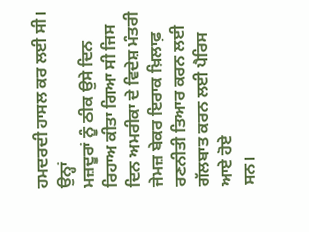ਹਮਦਰਦੀ ਹਾਸਲ ਕਰ ਲਈ ਸੀ।
ਉਨ੍ਹਾਂ
ਮਜ਼ਦੂਰਾਂ ਨੂੰ ਠੀਕ ਉਸੇ ਦਿਨ ਰਿਹਾਅ ਕੀਤਾ ਗਿਆ ਸੀ ਜਿਸ ਦਿਨ ਅਮਰੀਕਾ ਦੇ ਵਿਦੇਸ਼ ਮੰਤਰੀ
ਜੇਮਜ਼ ਬੇਕਰ ਇਰਾਕ ਖ਼ਿਲਾਫ਼ ਰਣਨੀਤੀ ਤਿਆਰ ਕਰਨ ਲਈ ਗੱਲਬਾਤ ਕਰਨ ਲਈ ਪੈਰਿਸ ਆਏ ਹੋਏ
ਸਨ।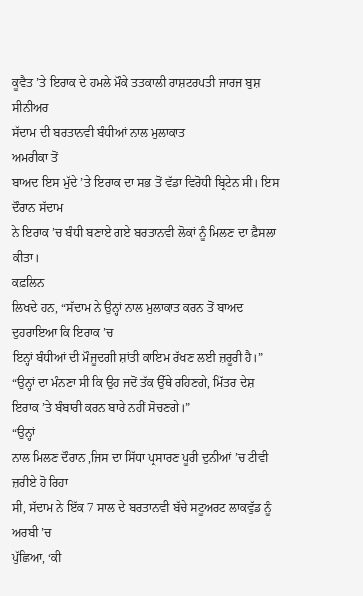ਕੂਵੈਤ ’ਤੇ ਇਰਾਕ ਦੇ ਹਮਲੇ ਮੌਕੇ ਤਤਕਾਲੀ ਰਾਸ਼ਟਰਪਤੀ ਜਾਰਜ ਬੁਸ਼ ਸੀਨੀਅਰ
ਸੱਦਾਮ ਦੀ ਬਰਤਾਨਵੀ ਬੰਧੀਆਂ ਨਾਲ ਮੁਲਾਕਾਤ
ਅਮਰੀਕਾ ਤੋਂ
ਬਾਅਦ ਇਸ ਮੁੱਦੇ ’ਤੇ ਇਰਾਕ ਦਾ ਸਭ ਤੋਂ ਵੱਡਾ ਵਿਰੋਧੀ ਬ੍ਰਿਟੇਨ ਸੀ। ਇਸ ਦੌਰਾਨ ਸੱਦਾਮ
ਨੇ ਇਰਾਕ ’ਚ ਬੰਧੀ ਬਣਾਏ ਗਏ ਬਰਤਾਨਵੀ ਲੋਕਾਂ ਨੂੰ ਮਿਲਣ ਦਾ ਫ਼ੈਸਲਾ ਕੀਤਾ।
ਕਫ਼ਲਿਨ
ਲਿਖਦੇ ਹਨ, “ਸੱਦਾਮ ਨੇ ਉਨ੍ਹਾਂ ਨਾਲ ਮੁਲਾਕਾਤ ਕਰਨ ਤੋਂ ਬਾਅਦ ਦੁਹਰਾਇਆ ਕਿ ਇਰਾਕ ’ਚ
ਇਨ੍ਹਾਂ ਬੰਧੀਆਂ ਦੀ ਮੌਜੂਦਗੀ ਸ਼ਾਂਤੀ ਕਾਇਮ ਰੱਖਣ ਲਈ ਜ਼ਰੂਰੀ ਹੈ।”
“ਉਨ੍ਹਾਂ ਦਾ ਮੰਨਣਾ ਸੀ ਕਿ ਉਹ ਜਦੋਂ ਤੱਕ ਉੱਥੇ ਰਹਿਣਗੇ, ਮਿੱਤਰ ਦੇਸ਼ ਇਰਾਕ ’ਤੇ ਬੰਬਾਰੀ ਕਰਨ ਬਾਰੇ ਨਹੀਂ ਸੋਚਣਗੇ।”
“ਉਨ੍ਹਾਂ
ਨਾਲ ਮਿਲਣ ਦੌਰਾਨ ,ਜਿਸ ਦਾ ਸਿੱਧਾ ਪ੍ਰਸਾਰਣ ਪੂਰੀ ਦੁਨੀਆਂ ’ਚ ਟੀਵੀ ਜ਼ਰੀਏ ਹੋ ਰਿਹਾ
ਸੀ, ਸੱਦਾਮ ਨੇ ਇੱਕ 7 ਸਾਲ ਦੇ ਬਰਤਾਨਵੀ ਬੱਚੇ ਸਟੂਅਰਟ ਲਾਕਵੁੱਡ ਨੂੰ ਅਰਬੀ ’ਚ
ਪੁੱਛਿਆ, ‘ਕੀ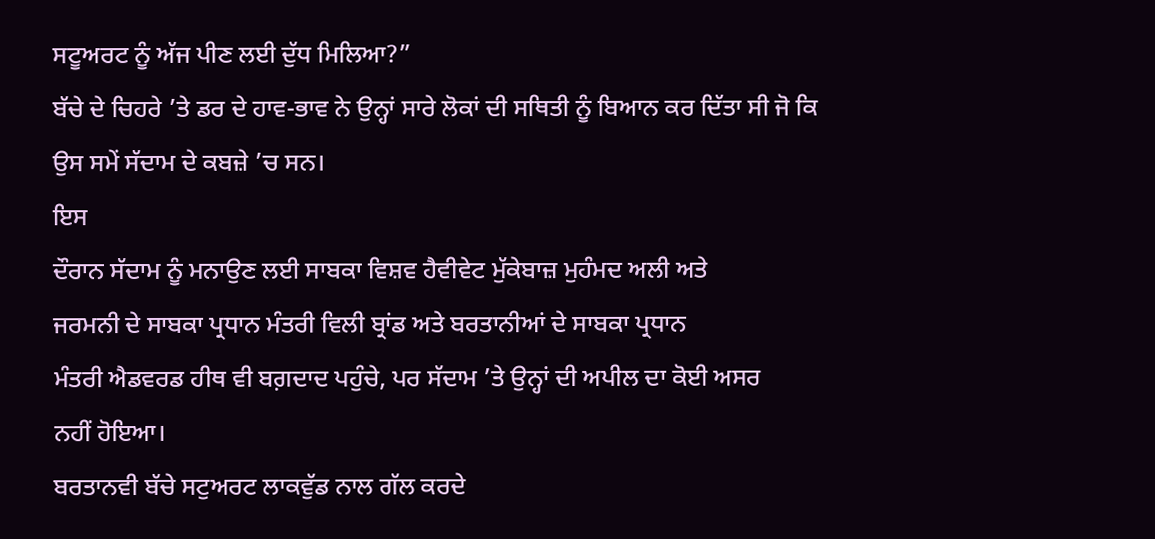ਸਟੂਅਰਟ ਨੂੰ ਅੱਜ ਪੀਣ ਲਈ ਦੁੱਧ ਮਿਲਿਆ?”
ਬੱਚੇ ਦੇ ਚਿਹਰੇ ’ਤੇ ਡਰ ਦੇ ਹਾਵ-ਭਾਵ ਨੇ ਉਨ੍ਹਾਂ ਸਾਰੇ ਲੋਕਾਂ ਦੀ ਸਥਿਤੀ ਨੂੰ ਬਿਆਨ ਕਰ ਦਿੱਤਾ ਸੀ ਜੋ ਕਿ ਉਸ ਸਮੇਂ ਸੱਦਾਮ ਦੇ ਕਬਜ਼ੇ ’ਚ ਸਨ।
ਇਸ
ਦੌਰਾਨ ਸੱਦਾਮ ਨੂੰ ਮਨਾਉਣ ਲਈ ਸਾਬਕਾ ਵਿਸ਼ਵ ਹੈਵੀਵੇਟ ਮੁੱਕੇਬਾਜ਼ ਮੁਹੰਮਦ ਅਲੀ ਅਤੇ
ਜਰਮਨੀ ਦੇ ਸਾਬਕਾ ਪ੍ਰਧਾਨ ਮੰਤਰੀ ਵਿਲੀ ਬ੍ਰਾਂਡ ਅਤੇ ਬਰਤਾਨੀਆਂ ਦੇ ਸਾਬਕਾ ਪ੍ਰਧਾਨ
ਮੰਤਰੀ ਐਡਵਰਡ ਹੀਥ ਵੀ ਬਗ਼ਦਾਦ ਪਹੁੰਚੇ, ਪਰ ਸੱਦਾਮ ’ਤੇ ਉਨ੍ਹਾਂ ਦੀ ਅਪੀਲ ਦਾ ਕੋਈ ਅਸਰ
ਨਹੀਂ ਹੋਇਆ।
ਬਰਤਾਨਵੀ ਬੱਚੇ ਸਟੁਅਰਟ ਲਾਕਵੁੱਡ ਨਾਲ ਗੱਲ ਕਰਦੇ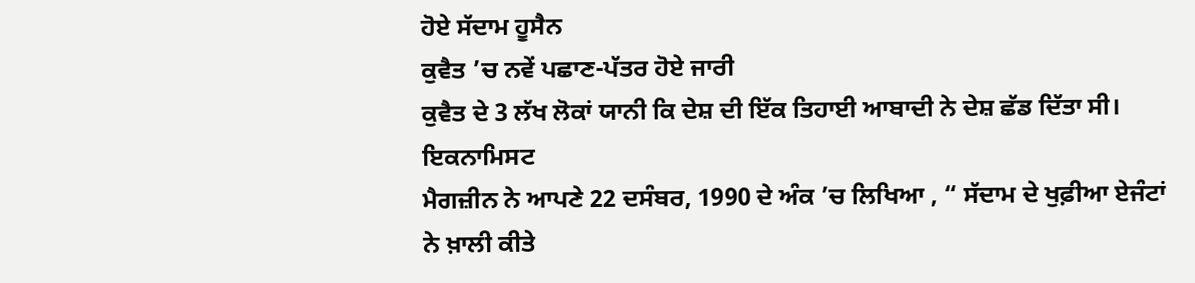ਹੋਏ ਸੱਦਾਮ ਹੂਸੈਨ
ਕੁਵੈਤ ’ਚ ਨਵੇਂ ਪਛਾਣ-ਪੱਤਰ ਹੋਏ ਜਾਰੀ
ਕੁਵੈਤ ਦੇ 3 ਲੱਖ ਲੋਕਾਂ ਯਾਨੀ ਕਿ ਦੇਸ਼ ਦੀ ਇੱਕ ਤਿਹਾਈ ਆਬਾਦੀ ਨੇ ਦੇਸ਼ ਛੱਡ ਦਿੱਤਾ ਸੀ।
ਇਕਨਾਮਿਸਟ
ਮੈਗਜ਼ੀਨ ਨੇ ਆਪਣੇ 22 ਦਸੰਬਰ, 1990 ਦੇ ਅੰਕ ’ਚ ਲਿਖਿਆ , “ ਸੱਦਾਮ ਦੇ ਖੁਫ਼ੀਆ ਏਜੰਟਾਂ
ਨੇ ਖ਼ਾਲੀ ਕੀਤੇ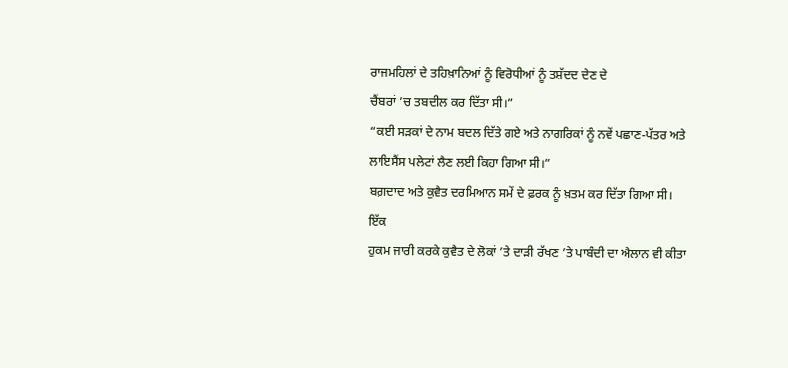ਰਾਜਮਹਿਲਾਂ ਦੇ ਤਹਿਖ਼ਾਨਿਆਂ ਨੂੰ ਵਿਰੋਧੀਆਂ ਨੂੰ ਤਸ਼ੱਦਦ ਦੇਣ ਦੇ
ਚੈਂਬਰਾਂ ’ਚ ਤਬਦੀਲ ਕਰ ਦਿੱਤਾ ਸੀ।”
“ਕਈ ਸੜਕਾਂ ਦੇ ਨਾਮ ਬਦਲ ਦਿੱਤੇ ਗਏ ਅਤੇ ਨਾਗਰਿਕਾਂ ਨੂੰ ਨਵੇਂ ਪਛਾਣ-ਪੱਤਰ ਅਤੇ ਲਾਇਸੈਂਸ ਪਲੇਟਾਂ ਲੈਣ ਲਈ ਕਿਹਾ ਗਿਆ ਸੀ।”
ਬਗ਼ਦਾਦ ਅਤੇ ਕੁਵੈਤ ਦਰਮਿਆਨ ਸਮੇਂ ਦੇ ਫ਼ਰਕ ਨੂੰ ਖ਼ਤਮ ਕਰ ਦਿੱਤਾ ਗਿਆ ਸੀ।
ਇੱਕ
ਹੁਕਮ ਜਾਰੀ ਕਰਕੇ ਕੁਵੈਤ ਦੇ ਲੋਕਾਂ ’ਤੇ ਦਾੜੀ ਰੱਖਣ ’ਤੇ ਪਾਬੰਦੀ ਦਾ ਐਲਾਨ ਵੀ ਕੀਤਾ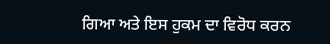ਗਿਆ ਅਤੇ ਇਸ ਹੁਕਮ ਦਾ ਵਿਰੋਧ ਕਰਨ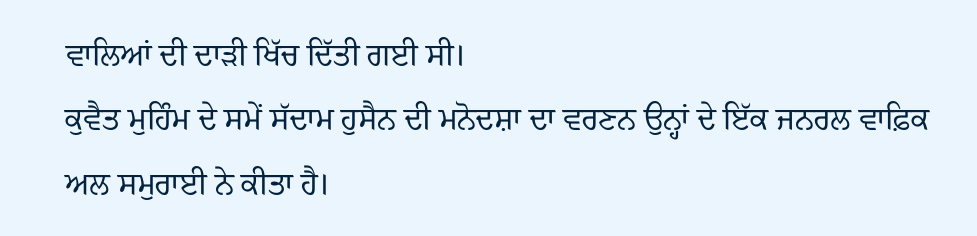ਵਾਲਿਆਂ ਦੀ ਦਾੜੀ ਖਿੱਚ ਦਿੱਤੀ ਗਈ ਸੀ।
ਕੁਵੈਤ ਮੁਹਿੰਮ ਦੇ ਸਮੇਂ ਸੱਦਾਮ ਹੁਸੈਨ ਦੀ ਮਨੋਦਸ਼ਾ ਦਾ ਵਰਣਨ ਉਨ੍ਹਾਂ ਦੇ ਇੱਕ ਜਨਰਲ ਵਾਫ਼ਿਕ ਅਲ ਸਮੁਰਾਈ ਨੇ ਕੀਤਾ ਹੈ।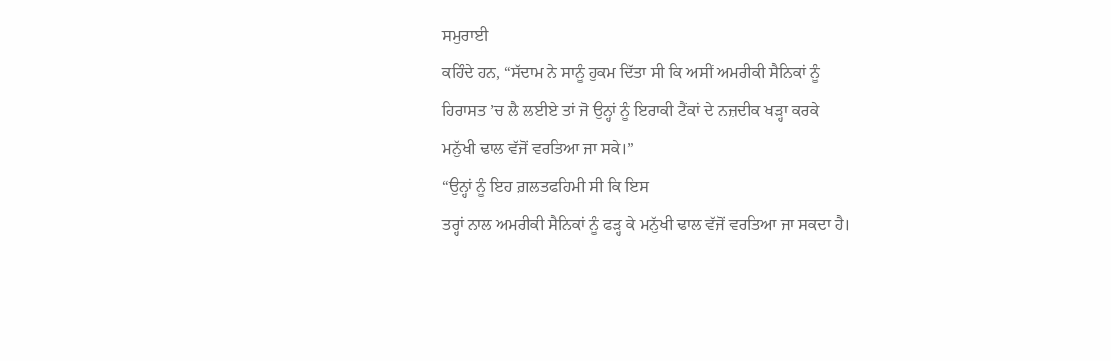ਸਮੁਰਾਈ
ਕਹਿੰਦੇ ਹਨ, “ਸੱਦਾਮ ਨੇ ਸਾਨੂੰ ਹੁਕਮ ਦਿੱਤਾ ਸੀ ਕਿ ਅਸੀਂ ਅਮਰੀਕੀ ਸੈਨਿਕਾਂ ਨੂੰ
ਹਿਰਾਸਤ ’ਚ ਲੈ ਲਈਏ ਤਾਂ ਜੋ ਉਨ੍ਹਾਂ ਨੂੰ ਇਰਾਕੀ ਟੈਂਕਾਂ ਦੇ ਨਜ਼ਦੀਕ ਖੜ੍ਹਾ ਕਰਕੇ
ਮਨੁੱਖੀ ਢਾਲ ਵੱਜੋਂ ਵਰਤਿਆ ਜਾ ਸਕੇ।”
“ਉਨ੍ਹਾਂ ਨੂੰ ਇਹ ਗ਼ਲਤਫਹਿਮੀ ਸੀ ਕਿ ਇਸ
ਤਰ੍ਹਾਂ ਨਾਲ ਅਮਰੀਕੀ ਸੈਨਿਕਾਂ ਨੂੰ ਫੜ੍ਹ ਕੇ ਮਨੁੱਖੀ ਢਾਲ ਵੱਜੋਂ ਵਰਤਿਆ ਜਾ ਸਕਦਾ ਹੈ।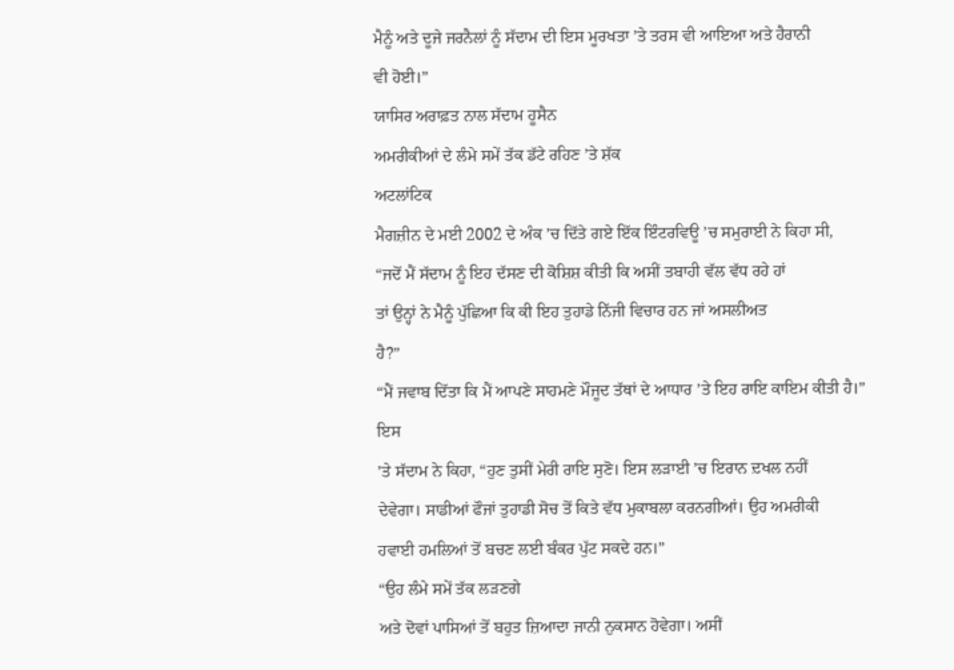ਮੈਨੂੰ ਅਤੇ ਦੂਜੇ ਜਰਨੈਲਾਂ ਨੂੰ ਸੱਦਾਮ ਦੀ ਇਸ ਮੂਰਖਤਾ ’ਤੇ ਤਰਸ ਵੀ ਆਇਆ ਅਤੇ ਹੈਰਾਨੀ
ਵੀ ਹੋਈ।”
ਯਾਸਿਰ ਅਰਾਫ਼ਤ ਨਾਲ ਸੱਦਾਮ ਹੂਸੈਨ
ਅਮਰੀਕੀਆਂ ਦੇ ਲੰਮੇ ਸਮੇਂ ਤੱਕ ਡੱਟੇ ਰਹਿਣ ’ਤੇ ਸ਼ੱਕ
ਅਟਲਾਂਟਿਕ
ਮੈਗਜ਼ੀਨ ਦੇ ਮਈ 2002 ਦੇ ਅੰਕ ’ਚ ਦਿੱਤੇ ਗਏ ਇੱਕ ਇੰਟਰਵਿਊ ’ਚ ਸਮੁਰਾਈ ਨੇ ਕਿਹਾ ਸੀ,
“ਜਦੋਂ ਮੈਂ ਸੱਦਾਮ ਨੂੰ ਇਹ ਦੱਸਣ ਦੀ ਕੋਸ਼ਿਸ਼ ਕੀਤੀ ਕਿ ਅਸੀਂ ਤਬਾਹੀ ਵੱਲ ਵੱਧ ਰਹੇ ਹਾਂ
ਤਾਂ ਉਨ੍ਹਾਂ ਨੇ ਮੈਨੂੰ ਪੁੱਛਿਆ ਕਿ ਕੀ ਇਹ ਤੁਹਾਡੇ ਨਿੱਜੀ ਵਿਚਾਰ ਹਨ ਜਾਂ ਅਸਲੀਅਤ
ਹੈ?”
“ਮੈਂ ਜਵਾਬ ਦਿੱਤਾ ਕਿ ਮੈਂ ਆਪਣੇ ਸਾਹਮਣੇ ਮੌਜੂਦ ਤੱਥਾਂ ਦੇ ਆਧਾਰ ’ਤੇ ਇਹ ਰਾਇ ਕਾਇਮ ਕੀਤੀ ਹੈ।”
ਇਸ
’ਤੇ ਸੱਦਾਮ ਨੇ ਕਿਹਾ, “ਹੁਣ ਤੁਸੀਂ ਮੇਰੀ ਰਾਇ ਸੁਣੋ। ਇਸ ਲੜਾਈ ’ਚ ਇਰਾਨ ਦ਼ਖਲ ਨਹੀਂ
ਦੇਵੇਗਾ। ਸਾਡੀਆਂ ਫੌਜਾਂ ਤੁਹਾਡੀ ਸੋਚ ਤੋਂ ਕਿਤੇ ਵੱਧ ਮੁਕਾਬਲਾ ਕਰਨਗੀਆਂ। ਉਹ ਅਮਰੀਕੀ
ਹਵਾਈ ਹਮਲਿਆਂ ਤੋਂ ਬਚਣ ਲਈ ਬੰਕਰ ਪੁੱਟ ਸਕਦੇ ਹਨ।”
“ਉਹ ਲੰਮੇ ਸਮੇਂ ਤੱਕ ਲੜਣਗੇ
ਅਤੇ ਦੋਵਾਂ ਪਾਸਿਆਂ ਤੋਂ ਬਹੁਤ ਜ਼ਿਆਦਾ ਜਾਨੀ ਨੁਕਸਾਨ ਹੋਵੇਗਾ। ਅਸੀਂ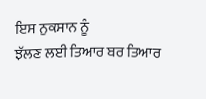ਇਸ ਨੁਕਸਾਨ ਨੂੰ
ਝੱਲਣ ਲਈ ਤਿਆਰ ਬਰ ਤਿਆਰ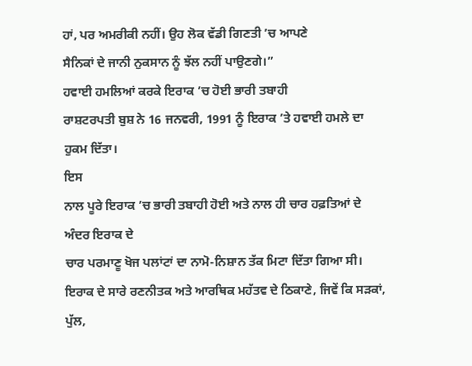ਹਾਂ, ਪਰ ਅਮਰੀਕੀ ਨਹੀਂ। ਉਹ ਲੋਕ ਵੱਡੀ ਗਿਣਤੀ ’ਚ ਆਪਣੇ
ਸੈਨਿਕਾਂ ਦੇ ਜਾਨੀ ਨੁਕਸਾਨ ਨੂੰ ਝੱਲ ਨਹੀਂ ਪਾਉਣਗੇ।”
ਹਵਾਈ ਹਮਲਿਆਂ ਕਰਕੇ ਇਰਾਕ ’ਚ ਹੋਈ ਭਾਰੀ ਤਬਾਹੀ
ਰਾਸ਼ਟਰਪਤੀ ਬੁਸ਼ ਨੇ 16 ਜਨਵਰੀ, 1991 ਨੂੰ ਇਰਾਕ ’ਤੇ ਹਵਾਈ ਹਮਲੇ ਦਾ ਹੁਕਮ ਦਿੱਤਾ।
ਇਸ
ਨਾਲ ਪੂਰੇ ਇਰਾਕ ’ਚ ਭਾਰੀ ਤਬਾਹੀ ਹੋਈ ਅਤੇ ਨਾਲ ਹੀ ਚਾਰ ਹਫ਼ਤਿਆਂ ਦੇ ਅੰਦਰ ਇਰਾਕ ਦੇ
ਚਾਰ ਪਰਮਾਣੂ ਖੋਜ ਪਲਾਂਟਾਂ ਦਾ ਨਾਮੋ-ਨਿਸ਼ਾਨ ਤੱਕ ਮਿਟਾ ਦਿੱਤਾ ਗਿਆ ਸੀ।
ਇਰਾਕ ਦੇ ਸਾਰੇ ਰਣਨੀਤਕ ਅਤੇ ਆਰਥਿਕ ਮਹੱਤਵ ਦੇ ਠਿਕਾਣੇ, ਜਿਵੇਂ ਕਿ ਸੜਕਾਂ, ਪੁੱਲ,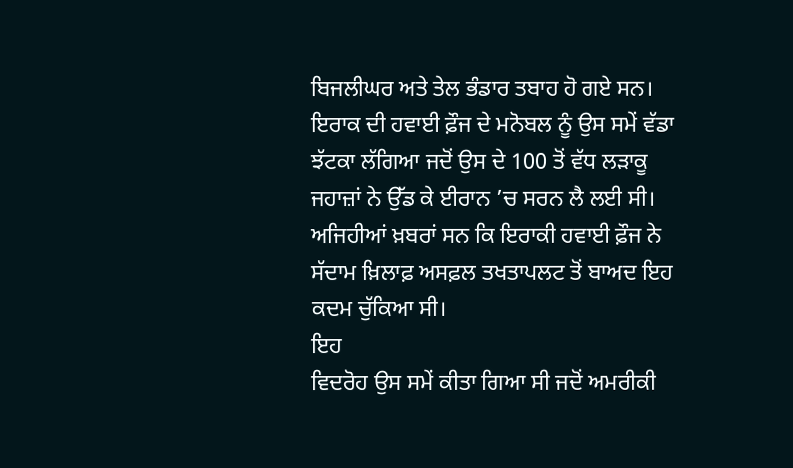ਬਿਜਲੀਘਰ ਅਤੇ ਤੇਲ ਭੰਡਾਰ ਤਬਾਹ ਹੋ ਗਏ ਸਨ।
ਇਰਾਕ ਦੀ ਹਵਾਈ ਫ਼ੌਜ ਦੇ ਮਨੋਬਲ ਨੂੰ ਉਸ ਸਮੇਂ ਵੱਡਾ ਝੱਟਕਾ ਲੱਗਿਆ ਜਦੋਂ ਉਸ ਦੇ 100 ਤੋਂ ਵੱਧ ਲੜਾਕੂ ਜਹਾਜ਼ਾਂ ਨੇ ਉੱਡ ਕੇ ਈਰਾਨ ’ਚ ਸਰਨ ਲੈ ਲਈ ਸੀ।
ਅਜਿਹੀਆਂ ਖ਼ਬਰਾਂ ਸਨ ਕਿ ਇਰਾਕੀ ਹਵਾਈ ਫ਼ੌਜ ਨੇ ਸੱਦਾਮ ਖ਼ਿਲਾਫ਼ ਅਸਫ਼ਲ ਤਖਤਾਪਲਟ ਤੋਂ ਬਾਅਦ ਇਹ ਕਦਮ ਚੁੱਕਿਆ ਸੀ।
ਇਹ
ਵਿਦਰੋਹ ਉਸ ਸਮੇਂ ਕੀਤਾ ਗਿਆ ਸੀ ਜਦੋਂ ਅਮਰੀਕੀ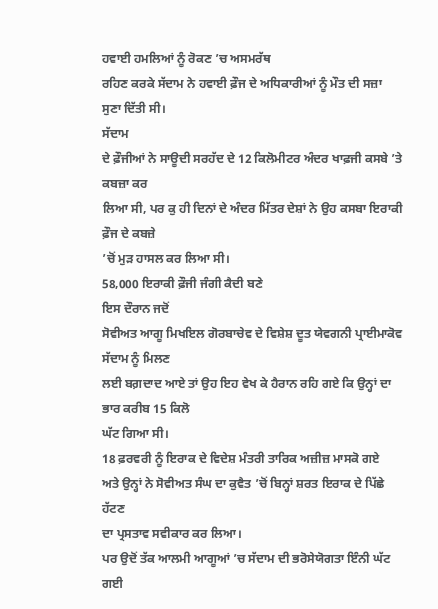ਹਵਾਈ ਹਮਲਿਆਂ ਨੂੰ ਰੋਕਣ ’ਚ ਅਸਮਰੱਥ
ਰਹਿਣ ਕਰਕੇ ਸੱਦਾਮ ਨੇ ਹਵਾਈ ਫ਼ੌਜ ਦੇ ਅਧਿਕਾਰੀਆਂ ਨੂੰ ਮੌਤ ਦੀ ਸਜ਼ਾ ਸੁਣਾ ਦਿੱਤੀ ਸੀ।
ਸੱਦਾਮ
ਦੇ ਫ਼ੌਜੀਆਂ ਨੇ ਸਾਊਦੀ ਸਰਹੱਦ ਦੇ 12 ਕਿਲੋਮੀਟਰ ਅੰਦਰ ਖਾਫ਼ਜੀ ਕਸਬੇ ’ਤੇ ਕਬਜ਼ਾ ਕਰ
ਲਿਆ ਸੀ, ਪਰ ਕੁ ਹੀ ਦਿਨਾਂ ਦੇ ਅੰਦਰ ਮਿੱਤਰ ਦੇਸ਼ਾਂ ਨੇ ਉਹ ਕਸਬਾ ਇਰਾਕੀ ਫ਼ੌਜ ਦੇ ਕਬਜ਼ੇ
’ਚੋਂ ਮੁੜ ਹਾਸਲ ਕਰ ਲਿਆ ਸੀ।
58,000 ਇਰਾਕੀ ਫ਼ੌਜੀ ਜੰਗੀ ਕੈਦੀ ਬਣੇ
ਇਸ ਦੌਰਾਨ ਜਦੋਂ
ਸੋਵੀਅਤ ਆਗੂ ਮਿਖਇਲ ਗੋਰਬਾਚੇਵ ਦੇ ਵਿਸ਼ੇਸ਼ ਦੂਤ ਯੇਵਗਨੀ ਪ੍ਰਾਈਮਾਕੋਵ ਸੱਦਾਮ ਨੂੰ ਮਿਲਣ
ਲਈ ਬਗ਼ਦਾਦ ਆਏ ਤਾਂ ਉਹ ਇਹ ਵੇਖ ਕੇ ਹੈਰਾਨ ਰਹਿ ਗਏ ਕਿ ਉਨ੍ਹਾਂ ਦਾ ਭਾਰ ਕਰੀਬ 15 ਕਿਲੋ
ਘੱਟ ਗਿਆ ਸੀ।
18 ਫ਼ਰਵਰੀ ਨੂੰ ਇਰਾਕ ਦੇ ਵਿਦੇਸ਼ ਮੰਤਰੀ ਤਾਰਿਕ ਅਜ਼ੀਜ਼ ਮਾਸਕੋ ਗਏ
ਅਤੇ ਉਨ੍ਹਾਂ ਨੇ ਸੋਵੀਅਤ ਸੰਘ ਦਾ ਕੁਵੈਤ ’ਚੋਂ ਬਿਨ੍ਹਾਂ ਸ਼ਰਤ ਇਰਾਕ ਦੇ ਪਿੱਛੇ ਹੱਟਣ
ਦਾ ਪ੍ਰਸਤਾਵ ਸਵੀਕਾਰ ਕਰ ਲਿਆ।
ਪਰ ਉਦੋਂ ਤੱਕ ਆਲਮੀ ਆਗੂਆਂ ’ਚ ਸੱਦਾਮ ਦੀ ਭਰੋਸੇਯੋਗਤਾ ਇੰਨੀ ਘੱਟ ਗਈ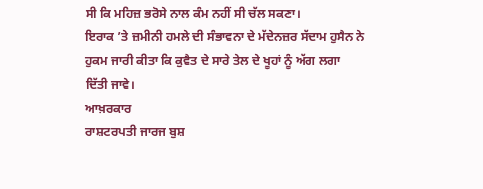ਸੀ ਕਿ ਮਹਿਜ਼ ਭਰੋਸੇ ਨਾਲ ਕੰਮ ਨਹੀਂ ਸੀ ਚੱਲ ਸਕਣਾ।
ਇਰਾਕ ’ਤੇ ਜ਼ਮੀਨੀ ਹਮਲੇ ਦੀ ਸੰਭਾਵਨਾ ਦੇ ਮੱਦੇਨਜ਼ਰ ਸੱਦਾਮ ਹੁਸੈਨ ਨੇ ਹੁਕਮ ਜਾਰੀ ਕੀਤਾ ਕਿ ਕੁਵੈਤ ਦੇ ਸਾਰੇ ਤੇਲ ਦੇ ਖੂਹਾਂ ਨੂੰ ਅੱਗ ਲਗਾ ਦਿੱਤੀ ਜਾਵੇ।
ਆਖ਼ਰਕਾਰ
ਰਾਸ਼ਟਰਪਤੀ ਜਾਰਜ ਬੁਸ਼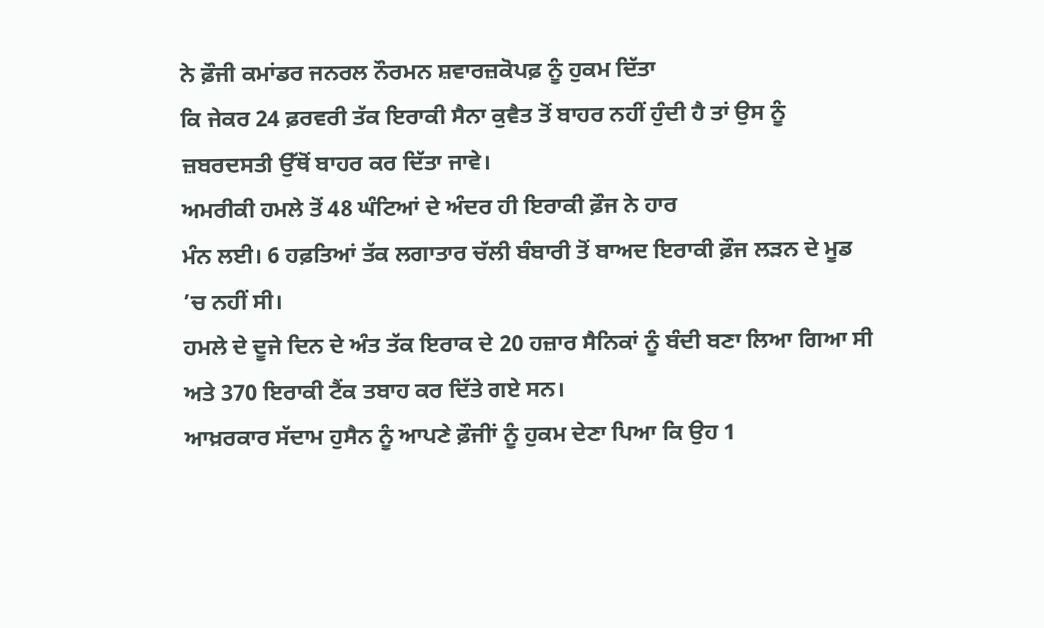ਨੇ ਫ਼ੌਜੀ ਕਮਾਂਡਰ ਜਨਰਲ ਨੌਰਮਨ ਸ਼ਵਾਰਜ਼ਕੋਪਫ਼ ਨੂੰ ਹੁਕਮ ਦਿੱਤਾ
ਕਿ ਜੇਕਰ 24 ਫ਼ਰਵਰੀ ਤੱਕ ਇਰਾਕੀ ਸੈਨਾ ਕੁਵੈਤ ਤੋਂ ਬਾਹਰ ਨਹੀਂ ਹੁੰਦੀ ਹੈ ਤਾਂ ਉਸ ਨੂੰ
ਜ਼ਬਰਦਸਤੀ ਉੱਥੋਂ ਬਾਹਰ ਕਰ ਦਿੱਤਾ ਜਾਵੇ।
ਅਮਰੀਕੀ ਹਮਲੇ ਤੋਂ 48 ਘੰਟਿਆਂ ਦੇ ਅੰਦਰ ਹੀ ਇਰਾਕੀ ਫ਼ੌਜ ਨੇ ਹਾਰ
ਮੰਨ ਲਈ। 6 ਹਫ਼ਤਿਆਂ ਤੱਕ ਲਗਾਤਾਰ ਚੱਲੀ ਬੰਬਾਰੀ ਤੋਂ ਬਾਅਦ ਇਰਾਕੀ ਫ਼ੌਜ ਲੜਨ ਦੇ ਮੂਡ
’ਚ ਨਹੀਂ ਸੀ।
ਹਮਲੇ ਦੇ ਦੂਜੇ ਦਿਨ ਦੇ ਅੰਤ ਤੱਕ ਇਰਾਕ ਦੇ 20 ਹਜ਼ਾਰ ਸੈਨਿਕਾਂ ਨੂੰ ਬੰਦੀ ਬਣਾ ਲਿਆ ਗਿਆ ਸੀ ਅਤੇ 370 ਇਰਾਕੀ ਟੈਂਕ ਤਬਾਹ ਕਰ ਦਿੱਤੇ ਗਏ ਸਨ।
ਆਖ਼ਰਕਾਰ ਸੱਦਾਮ ਹੁਸੈਨ ਨੂੰ ਆਪਣੇ ਫ਼ੌਜੀਾਂ ਨੂੰ ਹੁਕਮ ਦੇਣਾ ਪਿਆ ਕਿ ਉਹ 1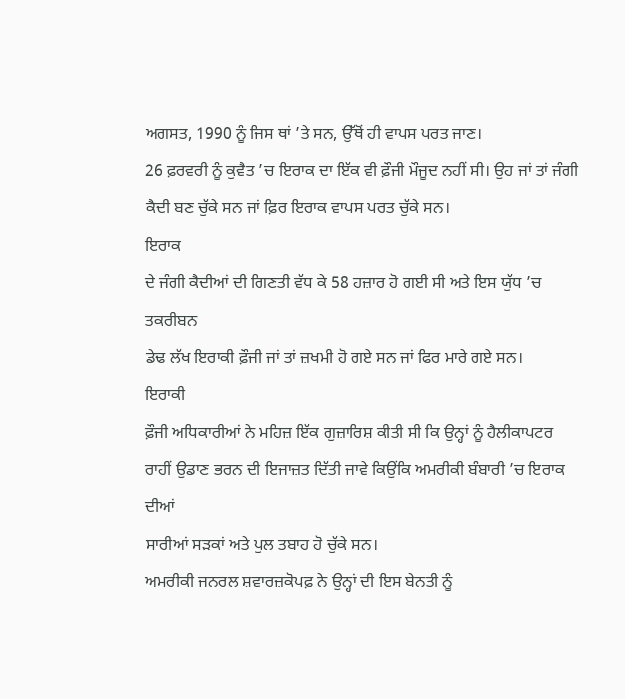ਅਗਸਤ, 1990 ਨੂੰ ਜਿਸ ਥਾਂ ’ਤੇ ਸਨ, ਉੱਥੋਂ ਹੀ ਵਾਪਸ ਪਰਤ ਜਾਣ।
26 ਫ਼ਰਵਰੀ ਨੂੰ ਕੁਵੈਤ ’ਚ ਇਰਾਕ ਦਾ ਇੱਕ ਵੀ ਫ਼ੌਜੀ ਮੌਜੂਦ ਨਹੀਂ ਸੀ। ਉਹ ਜਾਂ ਤਾਂ ਜੰਗੀ ਕੈਦੀ ਬਣ ਚੁੱਕੇ ਸਨ ਜਾਂ ਫ਼ਿਰ ਇਰਾਕ ਵਾਪਸ ਪਰਤ ਚੁੱਕੇ ਸਨ।
ਇਰਾਕ
ਦੇ ਜੰਗੀ ਕੈਦੀਆਂ ਦੀ ਗਿਣਤੀ ਵੱਧ ਕੇ 58 ਹਜ਼ਾਰ ਹੋ ਗਈ ਸੀ ਅਤੇ ਇਸ ਯੁੱਧ ’ਚ ਤਕਰੀਬਨ
ਡੇਢ ਲੱਖ ਇਰਾਕੀ ਫ਼ੌਜੀ ਜਾਂ ਤਾਂ ਜ਼ਖਮੀ ਹੋ ਗਏ ਸਨ ਜਾਂ ਫਿਰ ਮਾਰੇ ਗਏ ਸਨ।
ਇਰਾਕੀ
ਫ਼ੌਜੀ ਅਧਿਕਾਰੀਆਂ ਨੇ ਮਹਿਜ਼ ਇੱਕ ਗੁਜ਼ਾਰਿਸ਼ ਕੀਤੀ ਸੀ ਕਿ ਉਨ੍ਹਾਂ ਨੂੰ ਹੈਲੀਕਾਪਟਰ
ਰਾਹੀਂ ਉਡਾਣ ਭਰਨ ਦੀ ਇਜਾਜ਼ਤ ਦਿੱਤੀ ਜਾਵੇ ਕਿਉਂਕਿ ਅਮਰੀਕੀ ਬੰਬਾਰੀ ’ਚ ਇਰਾਕ ਦੀਆਂ
ਸਾਰੀਆਂ ਸੜਕਾਂ ਅਤੇ ਪੁਲ ਤਬਾਹ ਹੋ ਚੁੱਕੇ ਸਨ।
ਅਮਰੀਕੀ ਜਨਰਲ ਸ਼ਵਾਰਜ਼ਕੋਪਫ਼ ਨੇ ਉਨ੍ਹਾਂ ਦੀ ਇਸ ਬੇਨਤੀ ਨੂੰ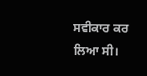ਸਵੀਕਾਰ ਕਰ ਲਿਆ ਸੀ।